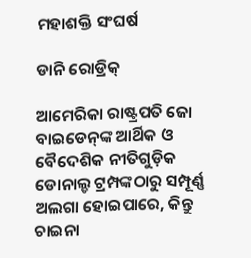ମହାଶକ୍ତି ସଂଘର୍ଷ

ଡାନି ରୋଡ୍ରିକ୍‌

ଆମେରିକା ରାଷ୍ଟ୍ରପତି ଜୋ ବାଇଡେନ୍‌ଙ୍କ ଆର୍ଥିକ ଓ ବୈଦେଶିକ ନୀତିଗୁଡ଼ିକ ଡୋନାଲ୍ଡ ଟ୍ରମ୍ପଙ୍କଠାରୁ ସମ୍ପୂର୍ଣ୍ଣ ଅଲଗା ହୋଇପାରେ, କିନ୍ତୁ ଚାଇନା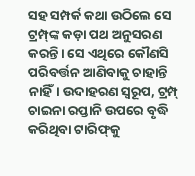ସହ ସମ୍ପର୍କ କଥା ଉଠିଲେ ସେ ଟ୍ରମ୍ପ୍‌ଙ୍କ କଡ଼ା ପଥ ଅନୁସରଣ କରନ୍ତି। ସେ ଏଥିରେ କୌଣସି ପରିବର୍ତ୍ତନ ଆଣିବାକୁ ଚାହାନ୍ତି ନାହିଁ। ଉଦାହରଣ ସ୍ବରୂପ, ଟ୍ରମ୍ପ୍‌ ଚାଇନା ରପ୍ତାନି ଉପରେ ବୃଦ୍ଧି କରିଥିବା ଟାରିଫ୍‌କୁ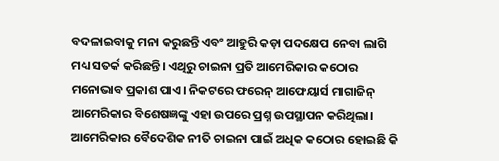ବଦଳାଇବାକୁ ମନା କରୁଛନ୍ତି ଏବଂ ଆହୁରି କଡ଼ା ପଦକ୍ଷେପ ନେବା ଲାଗି ମଧ୍ୟ ସତର୍କ କରିଛନ୍ତି। ଏଥିରୁ ଚାଇନା ପ୍ରତି ଆମେରିକାର କଠୋର ମନୋଭାବ ପ୍ରକାଶ ପାଏ। ନିକଟରେ ଫରେନ୍‌ ଆଫେୟାର୍ସ ମାଗାଜିନ୍‌ ଆମେରିକାର ବିଶେଷଜ୍ଞଙ୍କୁ ଏହା ଉପରେ ପ୍ରଶ୍ନ ଉପସ୍ଥାପନ କରିଥିଲା। ଆମେରିକାର ବୈଦେଶିକ ନୀତି ଚାଇନା ପାଇଁ ଅଧିକ କଠୋର ହୋଇଛି କି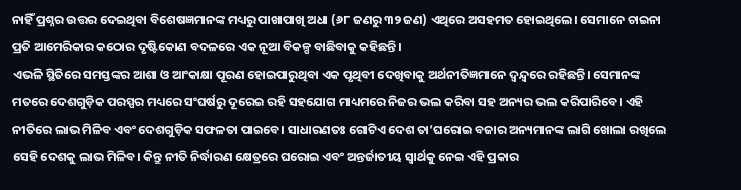ନାହିଁ ପ୍ରଶ୍ନର ଉତ୍ତର ଦେଇଥିବା ବିଶେଷଜ୍ଞମାନଙ୍କ ମଧ୍ୟରୁ ପାଖାପାଖି ଅଧା (୬୮ ଜଣରୁ ୩୨ ଜଣ) ଏଥିରେ ଅସହମତ ହୋଇଥିଲେ। ସେମାନେ ଚାଇନା ପ୍ରତି ଆମେରିକାର କଠୋର ଦୃଷ୍ଟିକୋଣ ବଦଳରେ ଏକ ନୂଆ ବିକଳ୍ପ ବାଛିବାକୁ କହିଛନ୍ତି।
ଏଭଳି ସ୍ଥିତିରେ ସମସ୍ତଙ୍କର ଆଶା ଓ ଆଂକାକ୍ଷା ପୂରଣ ହୋଇପାରୁଥିବା ଏକ ପୃଥିବୀ ଦେଖିବାକୁ ଅର୍ଥନୀତିଜ୍ଞମାନେ ଦ୍ୱନ୍ଦ୍ୱରେ ରହିଛନ୍ତି। ସେମାନଙ୍କ ମତରେ ଦେଶଗୁଡ଼ିକ ପରସ୍ପର ମଧ୍ୟରେ ସଂଘର୍ଷରୁ ଦୂରେଇ ରହି ସହଯୋଗ ମାଧ୍ୟମରେ ନିଜର ଭଲ କରିବା ସହ ଅନ୍ୟର ଭଲ କରିପାରିବେ। ଏହି ନୀତିରେ ଲାଭ ମିଳିବ ଏବଂ ଦେଶଗୁଡ଼ିକ ସଫଳତା ପାଇବେ। ସାଧାରଣତଃ ଗୋଟିଏ ଦେଶ ତା’ଘରୋଇ ବଜାର ଅନ୍ୟମାନଙ୍କ ଲାଗି ଖୋଲା ରଖିଲେ ସେହି ଦେଶକୁ ଲାଭ ମିଳିବ। କିନ୍ତୁ ନୀତି ନିର୍ଦ୍ଧାରଣ କ୍ଷେତ୍ରରେ ଘରୋଇ ଏବଂ ଅନ୍ତର୍ଜାତୀୟ ସ୍ବାର୍ଥକୁ ନେଇ ଏହି ପ୍ରକାର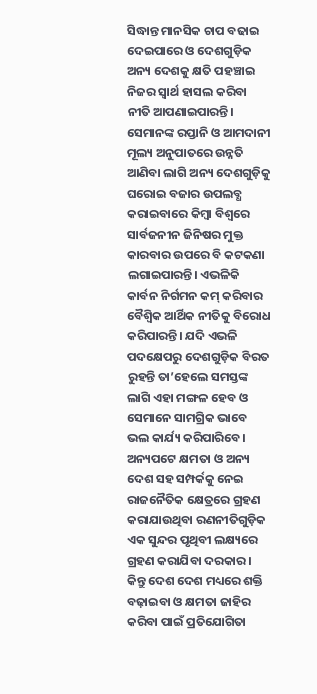ସିଦ୍ଧାନ୍ତ ମାନସିକ ଚାପ ବଢାଇ ଦେଇପାରେ ଓ ଦେଶଗୁଡ଼ିକ ଅନ୍ୟ ଦେଶକୁ କ୍ଷତି ପହଞ୍ଚାଇ ନିଜର ସ୍ବାର୍ଥ ହାସଲ କରିବା ନୀତି ଆପଣାଇପାରନ୍ତି। ସେମାନଙ୍କ ରପ୍ତାନି ଓ ଆମଦାନୀ ମୂଲ୍ୟ ଅନୁପାତରେ ଉନ୍ନତି ଆଣିବା ଲାଗି ଅନ୍ୟ ଦେଶଗୁଡ଼ିକୁ ଘରୋଇ ବଜାର ଉପଲବ୍ଧ କରାଇବାରେ କିମ୍ବା ବିଶ୍ୱରେ ସାର୍ବଜନୀନ ଜିନିଷର ମୁକ୍ତ କାରବାର ଉପରେ ବି କଟକଣା ଲଗାଇପାରନ୍ତି। ଏଭଳିକି କାର୍ବନ ନିର୍ଗମନ କମ୍‌ କରିବାର ବୈଶ୍ୱିକ ଆର୍ଥିକ ନୀତିକୁ ବିରୋଧ କରିପାରନ୍ତି। ଯଦି ଏଭଳି ପଦକ୍ଷେପରୁ ଦେଶଗୁଡ଼ିକ ବିରତ ରୁହନ୍ତି ତା’ହେଲେ ସମସ୍ତଙ୍କ ଲାଗି ଏହା ମଙ୍ଗଳ ହେବ ଓ ସେମାନେ ସାମଗ୍ରିକ ଭାବେ ଭଲ କାର୍ଯ୍ୟ କରିପାରିବେ। ଅନ୍ୟପଟେ କ୍ଷମତା ଓ ଅନ୍ୟ ଦେଶ ସହ ସମ୍ପର୍କକୁ ନେଇ ରାଜନୈତିକ କ୍ଷେତ୍ରରେ ଗ୍ରହଣ କରାଯାଉଥିବା ରଣନୀତିଗୁଡ଼ିକ ଏକ ସୁନ୍ଦର ପୃଥିବୀ ଲକ୍ଷ୍ୟରେ ଗ୍ରହଣ କରାଯିବା ଦରକାର। କିନ୍ତୁ ଦେଶ ଦେଶ ମଧ୍ୟରେ ଶକ୍ତି ବଢ଼ାଇବା ଓ କ୍ଷମତା ଜାହିର କରିବା ପାଇଁ ପ୍ରତିଯୋଗିତା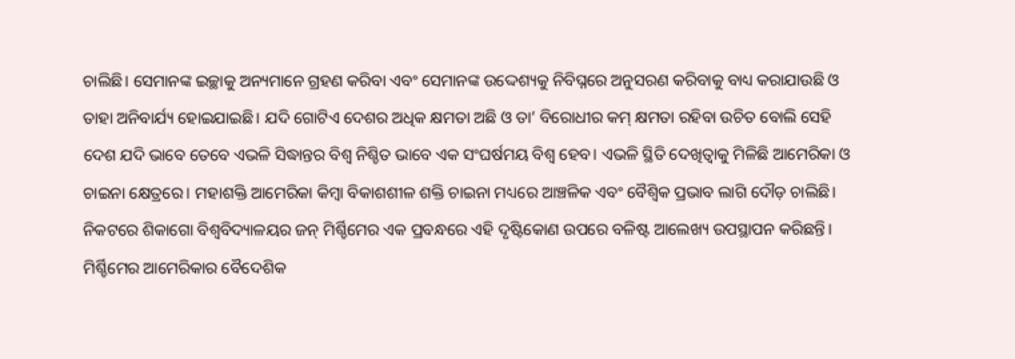ଚାଲିଛି। ସେମାନଙ୍କ ଇଚ୍ଛାକୁ ଅନ୍ୟମାନେ ଗ୍ରହଣ କରିବା ଏବଂ ସେମାନଙ୍କ ଉଦ୍ଦେଶ୍ୟକୁ ନିବିଘ୍ନରେ ଅନୁସରଣ କରିବାକୁ ବାଧ୍ୟ କରାଯାଉଛି ଓ ତାହା ଅନିବାର୍ଯ୍ୟ ହୋଇଯାଇଛି। ଯଦି ଗୋଟିଏ ଦେଶର ଅଧିକ କ୍ଷମତା ଅଛି ଓ ତା’ ବିରୋଧୀର କମ୍‌ କ୍ଷମତା ରହିବା ଉଚିତ ବୋଲି ସେହି ଦେଶ ଯଦି ଭାବେ ତେବେ ଏଭଳି ସିଦ୍ଧାନ୍ତର ବିଶ୍ୱ ନିଶ୍ଚିତ ଭାବେ ଏକ ସଂଘର୍ଷମୟ ବିଶ୍ୱ ହେବ। ଏଭଳି ସ୍ଥିତି ଦେଖିତ୍ବାକୁ ମିଳିଛି ଆମେରିକା ଓ ଚାଇନା କ୍ଷେତ୍ରରେ। ମହାଶକ୍ତି ଆମେରିକା କିମ୍ବା ବିକାଶଶୀଳ ଶକ୍ତି ଚାଇନା ମଧ୍ୟରେ ଆଞ୍ଚଳିକ ଏବଂ ବୈଶ୍ୱିକ ପ୍ରଭାବ ଲାଗି ଦୌଡ଼ ଚାଲିଛି।
ନିକଟରେ ଶିକାଗୋ ବିଶ୍ୱବିଦ୍ୟାଳୟର ଜନ୍‌ ମିର୍ଶ୍ଚିମେର ଏକ ପ୍ରବନ୍ଧରେ ଏହି ଦୃଷ୍ଟିକୋଣ ଉପରେ ବଳିଷ୍ଟ ଆଲେଖ୍ୟ ଉପସ୍ଥାପନ କରିଛନ୍ତି। ମିର୍ଶ୍ଚିମେର ଆମେରିକାର ବୈଦେଶିକ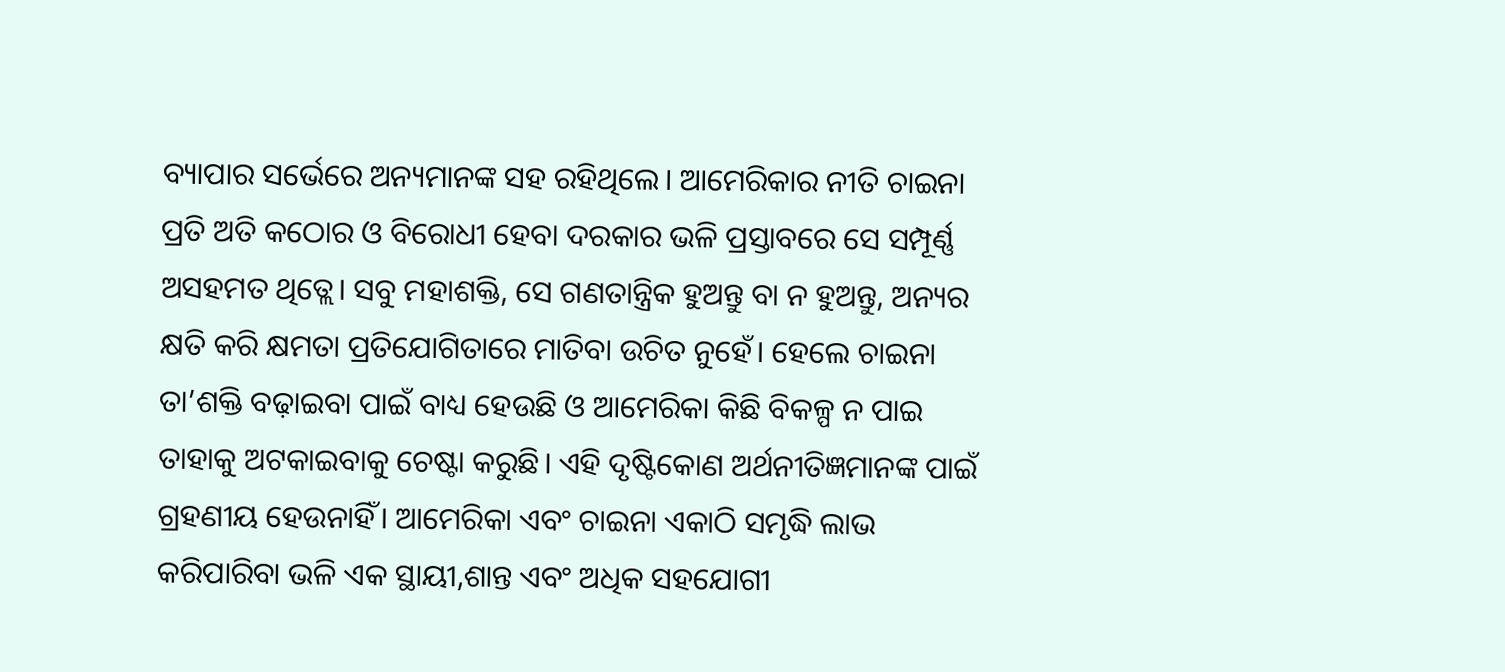ବ୍ୟାପାର ସର୍ଭେରେ ଅନ୍ୟମାନଙ୍କ ସହ ରହିଥିଲେ। ଆମେରିକାର ନୀତି ଚାଇନା ପ୍ରତି ଅତି କଠୋର ଓ ବିରୋଧୀ ହେବା ଦରକାର ଭଳି ପ୍ରସ୍ତାବରେ ସେ ସମ୍ପୂର୍ଣ୍ଣ ଅସହମତ ଥିତ୍ଲେ। ସବୁ ମହାଶକ୍ତି, ସେ ଗଣତାନ୍ତ୍ରିକ ହୁଅନ୍ତୁ ବା ନ ହୁଅନ୍ତୁ, ଅନ୍ୟର କ୍ଷତି କରି କ୍ଷମତା ପ୍ରତିଯୋଗିତାରେ ମାତିବା ଉଚିତ ନୁହେଁ। ହେଲେ ଚାଇନା ତା’ଶକ୍ତି ବଢ଼ାଇବା ପାଇଁ ବାଧ୍ୟ ହେଉଛି ଓ ଆମେରିକା କିଛି ବିକଳ୍ପ ନ ପାଇ ତାହାକୁ ଅଟକାଇବାକୁ ଚେଷ୍ଟା କରୁଛି। ଏହି ଦୃଷ୍ଟିକୋଣ ଅର୍ଥନୀତିଜ୍ଞମାନଙ୍କ ପାଇଁ ଗ୍ରହଣୀୟ ହେଉନାହିଁ। ଆମେରିକା ଏବଂ ଚାଇନା ଏକାଠି ସମୃଦ୍ଧି ଲାଭ କରିପାରିବା ଭଳି ଏକ ସ୍ଥାୟୀ,ଶାନ୍ତ ଏବଂ ଅଧିକ ସହଯୋଗୀ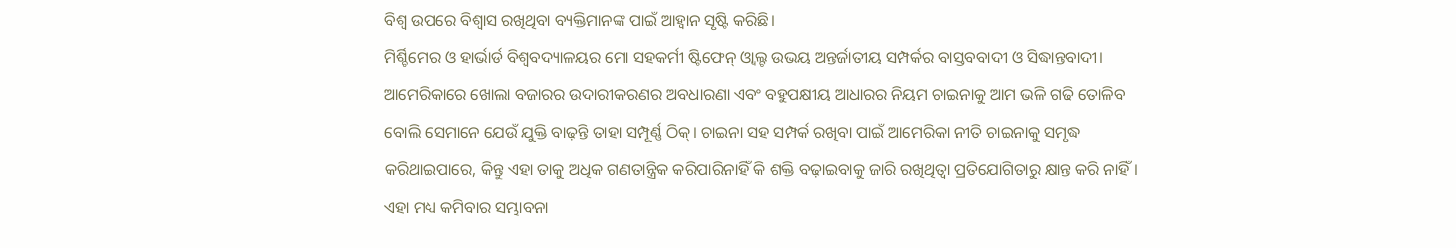ବିଶ୍ୱ ଉପରେ ବିଶ୍ୱାସ ରଖିଥିବା ବ୍ୟକ୍ତିମାନଙ୍କ ପାଇଁ ଆହ୍ବାନ ସୃଷ୍ଟି କରିଛି।
ମିର୍ଶ୍ଚିମେର ଓ ହାର୍ଭାର୍ଡ ବିଶ୍ୱବଦ୍ୟାଳୟର ମୋ ସହକର୍ମୀ ଷ୍ଟିଫେନ୍‌ ଓ୍ବାଲ୍ଟ ଉଭୟ ଅନ୍ତର୍ଜାତୀୟ ସମ୍ପର୍କର ବାସ୍ତବବାଦୀ ଓ ସିଦ୍ଧାନ୍ତବାଦୀ। ଆମେରିକାରେ ଖୋଲା ବଜାରର ଉଦାରୀକରଣର ଅବଧାରଣା ଏବଂ ବହୁପକ୍ଷୀୟ ଆଧାରର ନିୟମ ଚାଇନାକୁ ଆମ ଭଳି ଗଢି ତୋଳିବ ବୋଲି ସେମାନେ ଯେଉଁ ଯୁକ୍ତି ବାଢ଼ନ୍ତି ତାହା ସମ୍ପୂର୍ଣ୍ଣ ଠିକ୍‌। ଚାଇନା ସହ ସମ୍ପର୍କ ରଖିବା ପାଇଁ ଆମେରିକା ନୀତି ଚାଇନାକୁ ସମୃଦ୍ଧ କରିଥାଇପାରେ, କିନ୍ତୁ ଏହା ତାକୁ ଅଧିକ ଗଣତାନ୍ତ୍ରିକ କରିପାରିନାହିଁ କି ଶକ୍ତି ବଢ଼ାଇବାକୁ ଜାରି ରଖିଥିତ୍ବା ପ୍ରତିଯୋଗିତାରୁ କ୍ଷାନ୍ତ କରି ନାହିଁ। ଏହା ମଧ୍ୟ କମିବାର ସମ୍ଭାବନା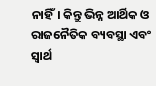ନାହିଁ। କିନ୍ତୁ ଭିନ୍ନ ଆର୍ଥିକ ଓ ରାଜନୈତିକ ବ୍ୟବସ୍ଥା ଏବଂ ସ୍ବାର୍ଥ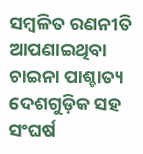ସମ୍ବଳିତ ରଣନୀତି ଆପଣାଇଥିବା ଚାଇନା ପାଶ୍ଚାତ୍ୟ ଦେଶଗୁଡ଼ିକ ସହ ସଂଘର୍ଷ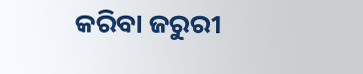କରିବା ଜରୁରୀ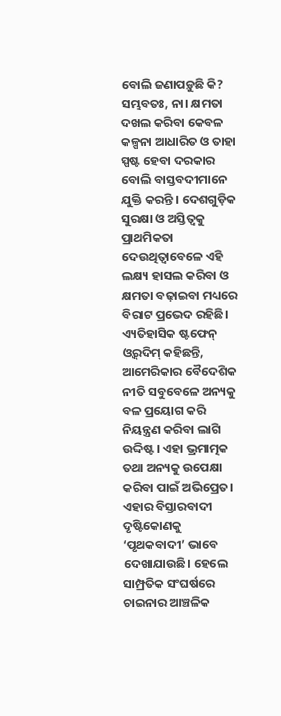ବୋଲି ଜଣାପଡ଼ୁଛି କି? ସମ୍ଭବତଃ, ନା। କ୍ଷମତା ଦଖଲ କରିବା କେବଳ କଳ୍ପନା ଆଧାରିତ ଓ ତାହା ସ୍ପଷ୍ଟ ହେବା ଦରକାର ବୋଲି ବାସ୍ତବଦୀମାନେ ଯୁକ୍ତି କରନ୍ତି । ଦେଶଗୁଡ଼ିକ ସୁରକ୍ଷା ଓ ଅସ୍ତିତ୍ୱକୁ ପ୍ରାଥମିକତା ଦେଉଥିତ୍ବାବେଳେ ଏହି ଲକ୍ଷ୍ୟ ହାସଲ କରିବା ଓ କ୍ଷମତା ବଢ଼ାଇବା ମଧ୍ୟରେ ବିରାଟ ପ୍ରଭେଦ ରହିଛି। ଏ୍ୟତିହାସିକ ଷ୍ଟଫେନ୍‌ ଓ୍ବର୍‌ଦିମ୍‌ କହିଛନ୍ତି, ଆମେରିକାର ବୈଦେଶିକ ନୀତି ସବୁବେଳେ ଅନ୍ୟକୁ ବଳ ପ୍ରୟୋଗ କରି ନିୟନ୍ତ୍ରଣ କରିବା ଲାଗି ଉଦ୍ଦିଷ୍ଟ। ଏହା ଭ୍ରମାତ୍ମକ ତଥା ଅନ୍ୟକୁ ଉପେକ୍ଷା କରିବା ପାଇଁ ଅଭିପ୍ରେତ। ଏହାର ବିସ୍ତାରବାଦୀ ଦୃଷ୍ଟିକୋଣକୁ ‘ପୃଥକବାଦୀ’ ଭାବେ ଦେଖାଯାଉଛି। ହେଲେ ସାମ୍ପ୍ରତିକ ସଂଘର୍ଷରେ ଚାଇନାର ଆଞ୍ଚଳିକ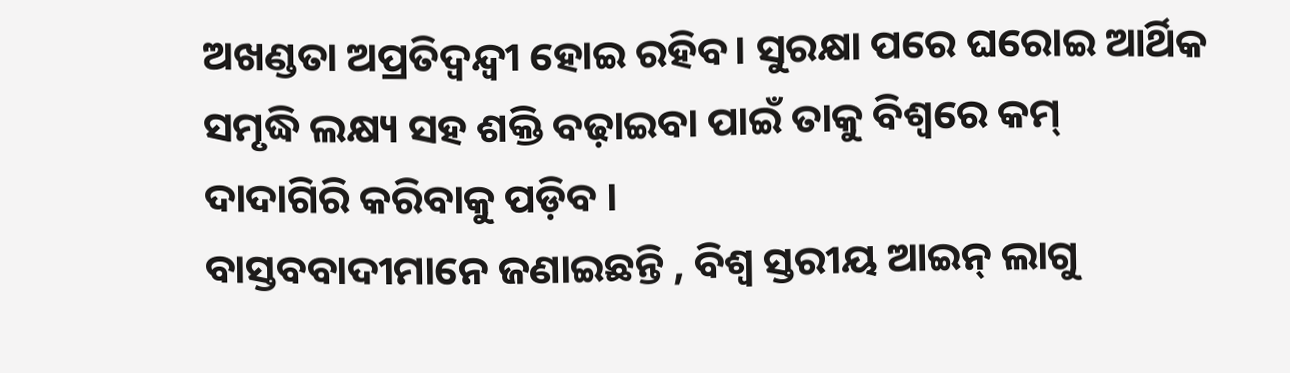ଅଖଣ୍ଡତା ଅପ୍ରତିଦ୍ୱନ୍ଦ୍ୱୀ ହୋଇ ରହିବ। ସୁରକ୍ଷା ପରେ ଘରୋଇ ଆର୍ଥିକ ସମୃଦ୍ଧି ଲକ୍ଷ୍ୟ ସହ ଶକ୍ତି ବଢ଼ାଇବା ପାଇଁ ତାକୁ ବିଶ୍ୱରେ କମ୍‌ ଦାଦାଗିରି କରିବାକୁ ପଡ଼ିବ ।
ବାସ୍ତବବାଦୀମାନେ ଜଣାଇଛନ୍ତି , ବିଶ୍ୱ ସ୍ତରୀୟ ଆଇନ୍‌ ଲାଗୁ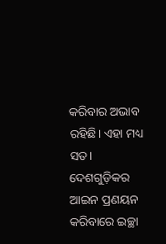କରିବାର ଅଭାବ ରହିଛି। ଏହା ମଧ୍ୟ ସତ। ଦେଶଗୁଡ଼ିକର ଆଇନ ପ୍ରଣୟନ କରିବାରେ ଇଚ୍ଛା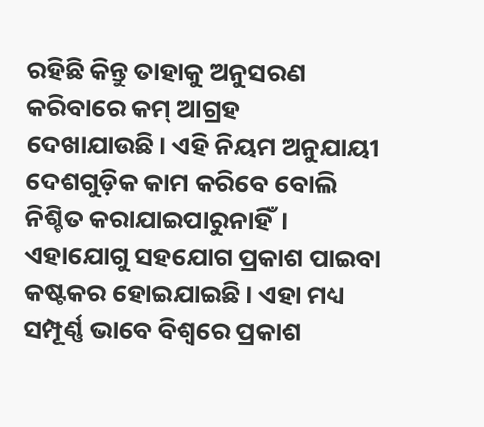ରହିଛି କିନ୍ତୁ ତାହାକୁ ଅନୁସରଣ କରିବାରେ କମ୍‌ ଆଗ୍ରହ ଦେଖାଯାଉଛି। ଏହି ନିୟମ ଅନୁଯାୟୀ ଦେଶଗୁଡ଼ିକ କାମ କରିବେ ବୋଲି ନିଶ୍ଚିତ କରାଯାଇପାରୁନାହିଁ। ଏହାଯୋଗୁ ସହଯୋଗ ପ୍ରକାଶ ପାଇବା କଷ୍ଟକର ହୋଇଯାଇଛି। ଏହା ମଧ୍ୟ ସମ୍ପୂର୍ଣ୍ଣ ଭାବେ ବିଶ୍ୱରେ ପ୍ରକାଶ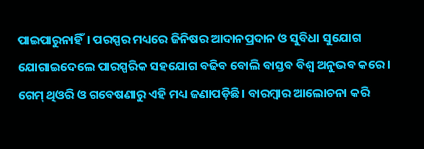ପାଇପାରୁନାହିଁ। ପରସ୍ପର ମଧ୍ୟରେ ଜିନିଷର ଆଦାନପ୍ରଦାନ ଓ ସୁବିଧା ସୁଯୋଗ ଯୋଗାଇଦେଲେ ପାରସ୍ପରିକ ସହଯୋଗ ବଢିବ ବୋଲି ବାସ୍ତବ ବିଶ୍ୱ ଅନୁଭବ କରେ। ଗେମ୍‌ ଥିଓରି ଓ ଗବେଷଣାରୁ ଏହି ମଧ୍ୟ ଜଣାପଡ଼ିଛି। ବାରମ୍ବାର ଆଲୋଚନା କରି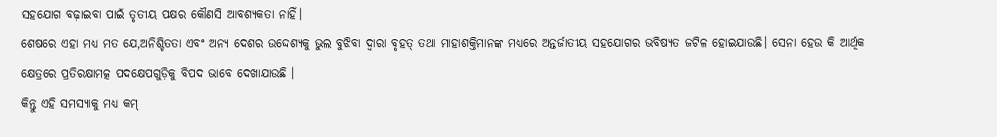ସହଯୋଗ ବଢ଼ାଇବା ପାଇଁ ତୃତୀୟ ପକ୍ଷର କୌଣସି ଆବଶ୍ୟକତା ନାହିଁ।
ଶେଷରେ ଏହା ମଧ୍ୟ ମତ ଯେ,ଅନିଶ୍ଚିତତା ଏବଂ ଅନ୍ୟ ଦେଶର ଉଦ୍ଦେଶ୍ୟକୁ ଭୁଲ ବୁଝିବା ଦ୍ୱାରା ବୃହତ୍‌ ତଥା ମାହାଶକ୍ତିମାନଙ୍କ ମଧ୍ୟରେ ଅନ୍ତର୍ଜାତୀୟ ସହଯୋଗର ଭବିଷ୍ୟତ ଜଟିଳ ହୋଇଯାଉଛି। ସେନା ହେଉ କି ଆର୍ଥିକ କ୍ଷେତ୍ରରେ ପ୍ରତିରକ୍ଷାମତ୍କ ପଦକ୍ଷେପଗୁଡ଼ିକୁ ବିପଦ ଭାବେ ଦେଖାଯାଉଛି ।
କିନ୍ତୁ ଏହି ସମସ୍ୟାକୁ ମଧ୍ୟ କମ୍‌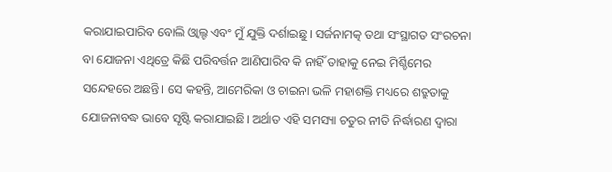କରାଯାଇପାରିବ ବୋଲି ଓ୍ବାଲ୍ଟ ଏବଂ ମୁଁ ଯୁକ୍ତି ଦର୍ଶାଇଛୁ। ସର୍ଜନାମତ୍କ ତଥା ସଂସ୍ଥାଗତ ସଂରଚନା ବା ଯୋଜନା ଏଥିତ୍ରେ କିଛି ପରିବର୍ତ୍ତନ ଆଣିପାରିବ କି ନାହିଁ ତାହାକୁ ନେଇ ମିର୍ଶ୍ଚିମେର ସନ୍ଦେହରେ ଅଛନ୍ତି। ସେ କହନ୍ତି, ଆମେରିକା ଓ ଚାଇନା ଭଳି ମହାଶକ୍ତି ମଧ୍ୟରେ ଶତ୍ରୁତାକୁ ଯୋଜନାବଦ୍ଧ ଭାବେ ସୃଷ୍ଟି କରାଯାଇଛି। ଅର୍ଥାତ ଏହି ସମସ୍ୟା ଚତୁର ନୀତି ନିର୍ଦ୍ଧାରଣ ଦ୍ୱାରା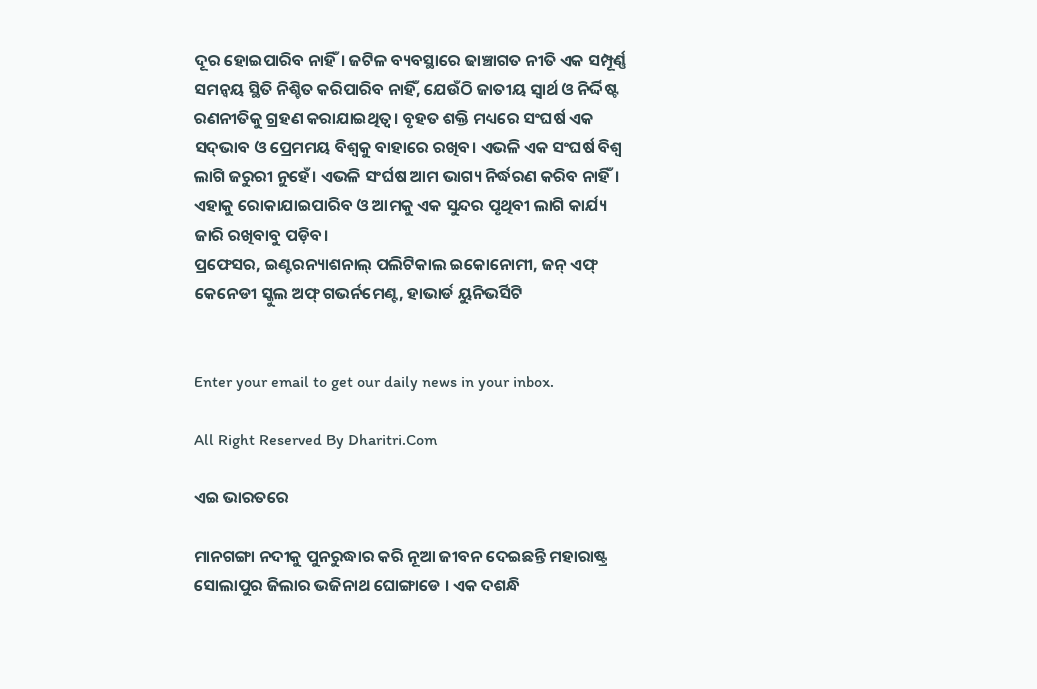ଦୂର ହୋଇପାରିବ ନାହିଁ। ଜଟିଳ ବ୍ୟବସ୍ଥାରେ ଢାଞ୍ଚାଗତ ନୀତି ଏକ ସମ୍ପୂର୍ଣ୍ଣ ସମନ୍ବୟ ସ୍ଥିତି ନିଶ୍ଚିତ କରିପାରିବ ନାହିଁ, ଯେଉଁଠି ଜାତୀୟ ସ୍ବାର୍ଥ ଓ ନିର୍ଦ୍ଦିଷ୍ଟ ରଣନୀତିକୁ ଗ୍ରହଣ କରାଯାଇଥିତ୍ବ। ବୃହତ ଶକ୍ତି ମଧ୍ୟରେ ସଂଘର୍ଷ ଏକ ସଦ୍‌ଭାବ ଓ ପ୍ରେମମୟ ବିଶ୍ୱକୁ ବାହାରେ ରଖିବ। ଏଭଳି ଏକ ସଂଘର୍ଷ ବିଶ୍ୱ ଲାଗି ଜରୁରୀ ନୁହେଁ। ଏଭଳି ସଂର୍ଘଷ ଆମ ଭାଗ୍ୟ ନିର୍ଦ୍ଧରଣ କରିବ ନାହିଁ। ଏହାକୁ ରୋକାଯାଇପାରିବ ଓ ଆମକୁ ଏକ ସୁନ୍ଦର ପୃଥିବୀ ଲାଗି କାର୍ଯ୍ୟ ଜାରି ରଖିବାବୁ ପଡ଼ିବ।
ପ୍ରଫେସର, ଇଣ୍ଟରନ୍ୟାଶନାଲ୍‌ ପଲିଟିକାଲ ଇକୋନୋମୀ, ଜନ୍‌ ଏଫ୍‌ କେନେଡୀ ସ୍କୁଲ ଅଫ୍‌ ଗଭର୍ନମେଣ୍ଟ, ହାଭାର୍ଡ ୟୁନିଭର୍ସିଟି


Enter your email to get our daily news in your inbox.

All Right Reserved By Dharitri.Com

ଏଇ ଭାରତରେ

ମାନଗଙ୍ଗା ନଦୀକୁ ପୁନରୁଦ୍ଧାର କରି ନୂଆ ଜୀବନ ଦେଇଛନ୍ତି ମହାରାଷ୍ଟ୍ର ସୋଲାପୁର ଜିଲାର ଭଜିନାଥ ଘୋଙ୍ଗାଡେ । ଏକ ଦଶନ୍ଧି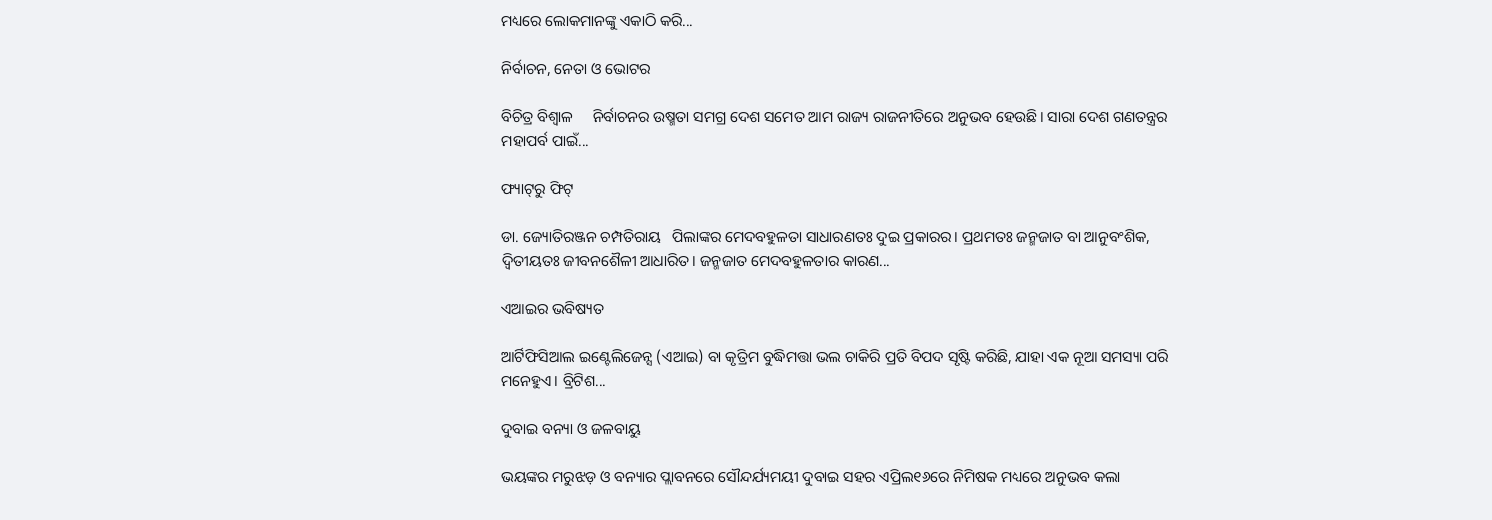ମଧ୍ୟରେ ଲୋକମାନଙ୍କୁ ଏକାଠି କରି...

ନିର୍ବାଚନ, ନେତା ଓ ଭୋଟର

ବିଚିତ୍ର ବିଶ୍ୱାଳ     ନିର୍ବାଚନର ଉଷ୍ମତା ସମଗ୍ର ଦେଶ ସମେତ ଆମ ରାଜ୍ୟ ରାଜନୀତିରେ ଅନୁଭବ ହେଉଛି। ସାରା ଦେଶ ଗଣତନ୍ତ୍ରର ମହାପର୍ବ ପାଇଁ...

ଫ୍ୟାଟ୍‌ରୁ ଫିଟ୍‌

ଡା. ଜ୍ୟୋତିରଞ୍ଜନ ଚମ୍ପତିରାୟ   ପିଲାଙ୍କର ମେଦବହୁଳତା ସାଧାରଣତଃ ଦୁଇ ପ୍ରକାରର। ପ୍ରଥମତଃ ଜନ୍ମଜାତ ବା ଆନୁବଂଶିକ, ଦ୍ୱିତୀୟତଃ ଜୀବନଶୈଳୀ ଆଧାରିତ। ଜନ୍ମଜାତ ମେଦବହୁଳତାର କାରଣ...

ଏଆଇର ଭବିଷ୍ୟତ

ଆର୍ଟିଫିସିଆଲ ଇଣ୍ଟେଲିଜେନ୍ସ (ଏଆଇ) ବା କୃତ୍ରିମ ବୁଦ୍ଧିମତ୍ତା ଭଲ ଚାକିରି ପ୍ରତି ବିପଦ ସୃଷ୍ଟି କରିଛି, ଯାହା ଏକ ନୂଆ ସମସ୍ୟା ପରି ମନେହୁଏ। ବ୍ରିଟିଶ...

ଦୁବାଇ ବନ୍ୟା ଓ ଜଳବାୟୁ

ଭୟଙ୍କର ମରୁଝଡ଼ ଓ ବନ୍ୟାର ପ୍ଲାବନରେ ସୌନ୍ଦର୍ଯ୍ୟମୟୀ ଦୁବାଇ ସହର ଏପ୍ରିଲ୧୬ରେ ନିମିଷକ ମଧ୍ୟରେ ଅନୁଭବ କଲା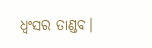ଧ୍ବଂସର ତାଣ୍ଡବ।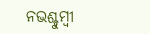ନଭଶ୍ଚୁମ୍ବୀ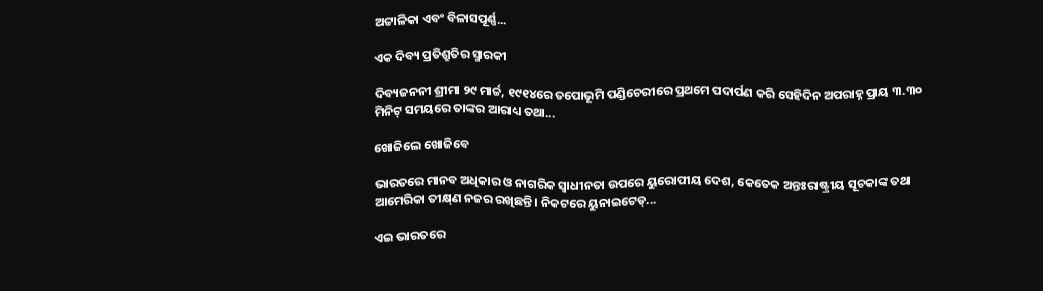ଅଟ୍ଟାଳିକା ଏବଂ ବିଳାସପୂର୍ଣ୍ଣ...

ଏକ ଦିବ୍ୟ ପ୍ରତିଶ୍ରୁତିର ସ୍ମାରକୀ

ଦିବ୍ୟଜନନୀ ଶ୍ରୀମା ୨୯ ମାର୍ଚ୍ଚ, ୧୯୧୪ରେ ତପୋଭୂମି ପଣ୍ଡିଚେରୀରେ ପ୍ରଥମେ ପଦାର୍ପଣ କରି ସେହିଦିନ ଅପରାହ୍ନ ପ୍ରାୟ ୩.୩୦ ମିନିଟ୍‌ ସମୟରେ ତାଙ୍କର ଆରାଧ୍ୟ ତଥା...

ଖୋଜିଲେ ଖୋଜିବେ

ଭାରତରେ ମାନବ ଅଧିକାର ଓ ନାଗରିକ ସ୍ବାଧୀନତା ଉପରେ ୟୁରୋପୀୟ ଦେଶ, କେତେକ ଅନ୍ତଃରାଷ୍ଟ୍ରୀୟ ସୂଚକାଙ୍କ ତଥା ଆମେରିକା ତୀକ୍ଷ୍‌ଣ ନଜର ରଖିଛନ୍ତି। ନିକଟରେ ୟୁନାଇଟେଡ୍‌...

ଏଇ ଭାରତରେ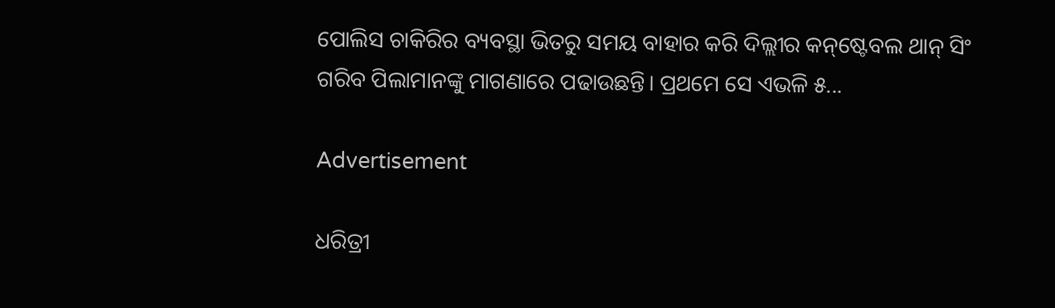ପୋଲିସ ଚାକିରିର ବ୍ୟବସ୍ଥା ଭିତରୁ ସମୟ ବାହାର କରି ଦିଲ୍ଲୀର କନ୍‌ଷ୍ଟେବଲ ଥାନ୍‌ ସିଂ ଗରିବ ପିଲାମାନଙ୍କୁ ମାଗଣାରେ ପଢାଉଛନ୍ତି। ପ୍ରଥମେ ସେ ଏଭଳି ୫...

Advertisement

ଧରିତ୍ରୀ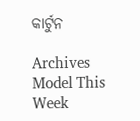କାର୍ଟୁନ

Archives
Model This Week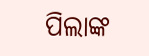ପିଲାଙ୍କ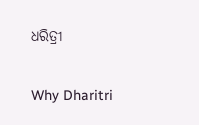ଧରିତ୍ରୀ

Why Dharitri